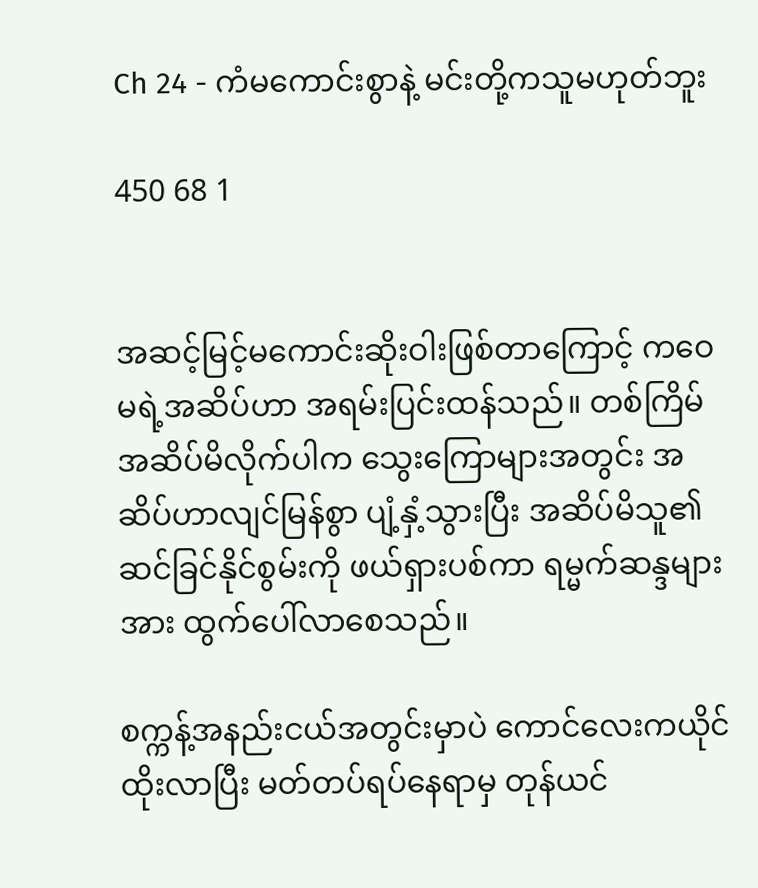Ch 24 - ကံမကောင်းစွာနဲ့ မင်းတို့ကသူမဟုတ်ဘူး

450 68 1


အဆင့်မြင့်မကောင်းဆိုးဝါးဖြစ်တာကြောင့် ကဝေမရဲ့အဆိပ်ဟာ အရမ်းပြင်းထန်သည်။ တစ်ကြိမ်အဆိပ်မိလိုက်ပါက သွေးကြောများအတွင်း အဆိပ်ဟာလျင်မြန်စွာ ပျံ့နှံ့သွားပြီး အဆိပ်မိသူ၏ ဆင်ခြင်နိုင်စွမ်းကို ဖယ်ရှားပစ်ကာ ရမ္မက်ဆန္ဒများအား ထွက်ပေါ်လာစေသည်။

စက္ကန့်အနည်းငယ်အတွင်းမှာပဲ ကောင်လေးကယိုင်ထိုးလာပြီး မတ်တပ်ရပ်နေရာမှ တုန်ယင်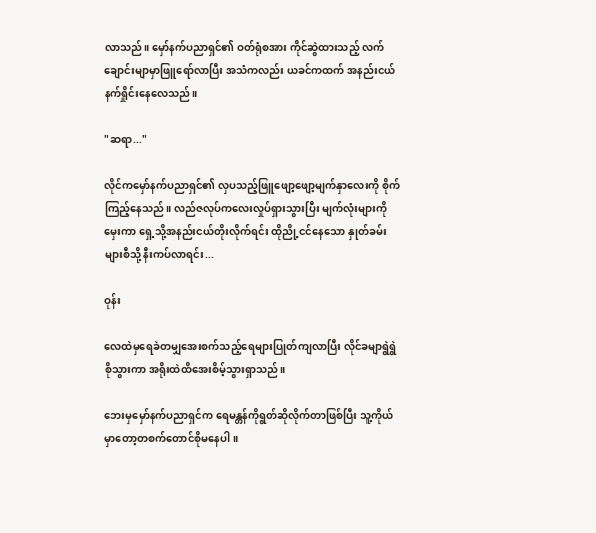လာသည်။ မှော်နက်ပညာရှင်၏ ဝတ်ရုံစအား ကိုင်ဆွဲထားသည့် လက်ချောင်းမျာမှာဖြူရော်လာပြီး အသံကလည်း ယခင်ကထက် အနည်းငယ်နက်ရှိုင်းနေလေသည်။

"ဆရာ..."

လိုင်ကမှော်နက်ပညာရှင်၏ လှပသည့်ဖြူဖျော့ဖျော့မျက်နှာလေးကို စိုက်ကြည့်နေသည်။ လည်ဇလုပ်ကလေးလှုပ်ရှားသွားပြီး မျက်လုံးများကိုမှေးကာ ရှေ့သို့အနည်းငယ်တိုးလိုက်ရင်း ထိုညို့ငင်နေသော နှုတ်ခမ်းများစီသို့ နီးကပ်လာရင်း...

ဝုန်း

လေထဲမှရေခဲတမျှအေးစက်သည့်ရေများပြုတ်ကျလာပြီး လိုင်ခမျာရွဲရွဲစိုသွားကာ အရိုးထဲထိအေးစိမ့်သွားရှာသည်။

ဘေးမှမှော်နက်ပညာရှင်က ရေမန္တန်ကိုရွတ်ဆိုလိုက်တာဖြစ်ပြီး သူ့ကိုယ်မှာတော့တစက်တောင်စိုမနေပါ။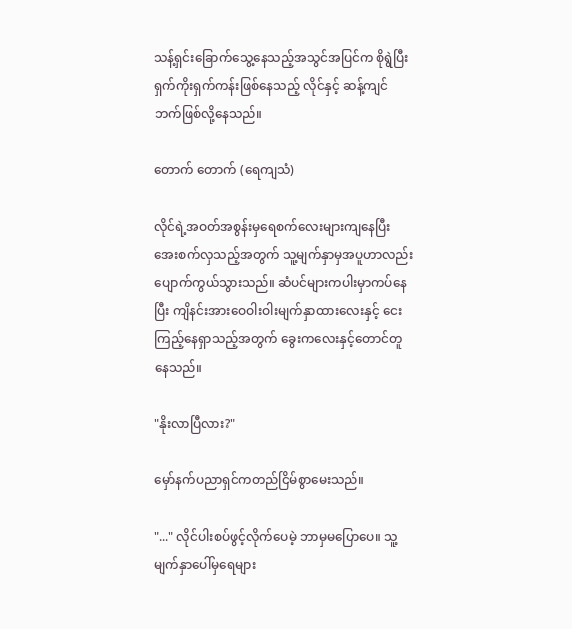သန့်ရှင်းခြောက်သွေ့နေသည့်အသွင်အပြင်က စိုရွဲပြီးရှက်ကိုးရှက်ကန်းဖြစ်နေသည့် လိုင်နှင့် ဆန့်ကျင်ဘက်ဖြစ်လို့နေသည်။

တောက် တောက် (ရေကျသံ)

လိုင်ရဲ့အဝတ်အစွန်းမှရေစက်လေးများကျနေပြီး အေးစက်လှသည့်အတွက် သူ့မျက်နှာမှအပူဟာလည်း ပျောက်ကွယ်သွားသည်။ ဆံပင်များကပါးမှာကပ်နေပြီး ကျိနင်းအားဝေဝါးဝါးမျက်နှာထားလေးနှင့် ငေးကြည့်နေရှာသည့်အတွက် ခွေးကလေးနှင့်တောင်တူနေသည်။

"နိုးလာပြီလား?"

မှော်နက်ပညာရှင်ကတည်ငြိမ်စွာမေးသည်။

"..." လိုင်ပါးစပ်ဖွင့်လိုက်ပေမဲ့ ဘာမှမပြောပေ။ သူ့မျက်နှာပေါ်မှရေများ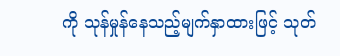ကို သုန်မှုန်နေသည့်မျက်နှာထားဖြင့် သုတ်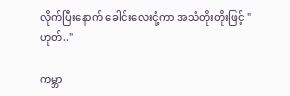လိုက်ပြီးနောက် ခေါင်းလေးငုံ့ကာ အသံတိုးတိုးဖြင့် "ဟုတ်.."

ကမ္ဘာ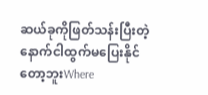ဆယ်ခုကိုဖြတ်သန်းပြီးတဲ့နောက်ငါထွက်မပြေးနိုင်တော့ဘူးWhere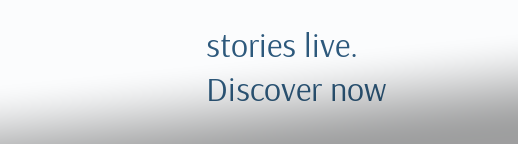stories live. Discover now